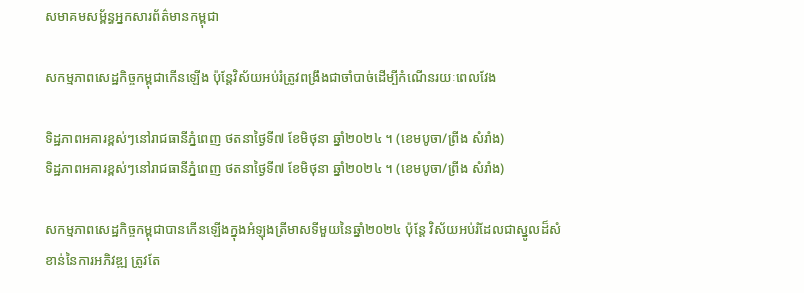សមាគមសម្ព័ន្ធអ្នកសារព័ត៌មានកម្ពុជា

សកម្មភាពសេដ្ឋកិច្ចកម្ពុជាកើនឡើង ប៉ុន្តែវិស័យអប់រំត្រូវពង្រឹងជាចាំបាច់ដើម្បីកំណើនរយៈពេលវែង

ទិដ្ឋភាពអគារខ្ពស់ៗនៅរាជធានីភ្នំពេញ ថតនាថ្ងៃទី៧ ខែមិថុនា ឆ្នាំ២០២៤ ។ (ខេមបូចា/ព្រីង សំរាំង)
ទិដ្ឋភាពអគារខ្ពស់ៗនៅរាជធានីភ្នំពេញ ថតនាថ្ងៃទី៧ ខែមិថុនា ឆ្នាំ២០២៤ ។ (ខេមបូចា/ព្រីង សំរាំង)

សកម្មភាពសេដ្ឋកិច្ចកម្ពុជាបានកើនឡើងក្នុងអំឡុងត្រីមាសទីមួយនៃឆ្នាំ២០២៤ ប៉ុន្តែ វិស័យអប់រំដែលជាស្នូលដ៏សំខាន់នៃការអភិវឌ្ឍ ត្រូវតែ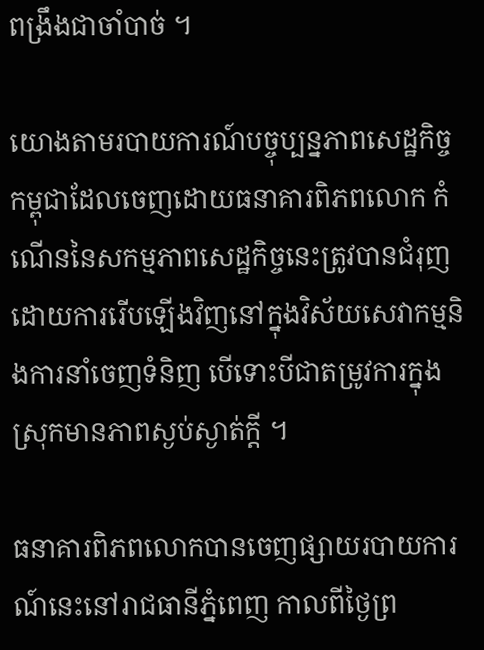ពង្រឹងជាចាំបាច់ ។

យោងតាមរបាយការណ៍បច្ចុប្បន្នភាពសេដ្ឋកិច្ចកម្ពុជាដែលចេញដោយធនាគារពិភពលោក កំណើននៃសកម្មភាពសេដ្ឋកិច្ចនេះត្រូវបានជំរុញដោយការរើបឡើងវិញនៅក្នុងវិស័យសេវាកម្មនិងការនាំចេញទំនិញ បើទោះបីជាតម្រូវការក្នុងស្រុកមានភាពស្ងប់ស្ងាត់ក្ដី ។

ធនាគារពិភពលោកបានចេញផ្សាយរបាយការណ៍នេះនៅរាជធានីភ្នំពេញ កាលពីថ្ងៃព្រ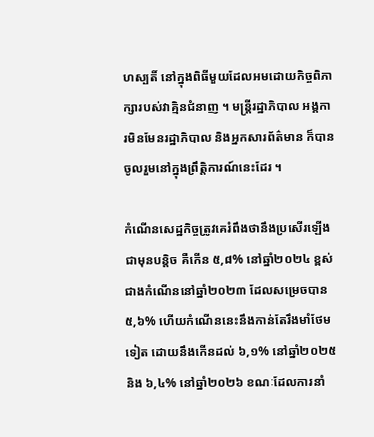ហស្បតិ៍ នៅក្នុងពិធីមួយដែលអមដោយកិច្ចពិភាក្សារបស់វាគ្មិនជំនាញ ។ មន្ត្រីរដ្ឋាភិបាល អង្គការមិនមែនរដ្ឋាភិបាល និងអ្នកសារព័ត៌មាន ក៏បានចូលរួមនៅក្នុងព្រឹត្តិការណ៍នេះដែរ ។

កំណើនសេដ្ឋកិច្ចត្រូវគេរំពឹងថានឹងប្រសើរឡើងជាមុនបន្តិច គឺកើន ៥,៨% នៅឆ្នាំ២០២៤ ខ្ពស់ជាងកំណើននៅឆ្នាំ២០២៣ ដែលសម្រេចបាន ៥,៦% ហើយកំណើននេះនឹងកាន់តែរឹងមាំថែមទៀត ដោយនឹងកើនដល់ ៦,១% នៅឆ្នាំ២០២៥ និង ៦,៤% នៅឆ្នាំ២០២៦ ខណៈដែលការនាំ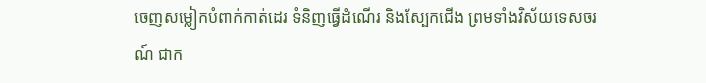ចេញសម្លៀកបំពាក់កាត់ដេរ ទំនិញធ្វើដំណើរ និងស្បែកជើង ព្រមទាំងវិស័យទេសចរណ៍ ជាក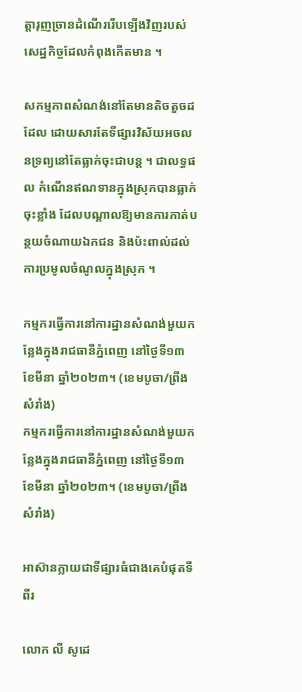ត្តារុញច្រានដំណើររើបឡើងវិញរបស់សេដ្ឋកិច្ចដែលកំពុងកើតមាន ។

សកម្មភាពសំណង់នៅតែមានតិចតួចដដែល ដោយសារតែទីផ្សារវិស័យអចលនទ្រព្យនៅតែធ្លាក់ចុះជាបន្ត ។ ជាលទ្ធផល កំណើនឥណទានក្នុងស្រុកបានធ្លាក់ចុះខ្លាំង ដែលបណ្ដាលឱ្យមានការកាត់បន្ថយចំណាយឯកជន និងប៉ះពាល់ដល់ការប្រមូលចំណូលក្នុងស្រុក ។

កម្មករធ្វើការនៅការដ្ឋានសំណង់មួយកន្លែងក្នុងរាជធានីភ្នំពេញ នៅថ្ងៃទី១៣ ខែមីនា ឆ្នាំ២០២៣។ (ខេមបូចា/ព្រីង សំរាំង)
កម្មករធ្វើការនៅការដ្ឋានសំណង់មួយកន្លែងក្នុងរាជធានីភ្នំពេញ នៅថ្ងៃទី១៣ ខែមីនា ឆ្នាំ២០២៣។ (ខេមបូចា/ព្រីង សំរាំង)

អាស៊ានក្លាយជាទីផ្សារធំជាងគេបំផុតទីពីរ

លោក លី សូដេ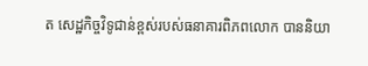ត សេដ្ឋកិច្ចវិទូជាន់ខ្ពស់របស់ធនាគារពិភពលោក បាននិយា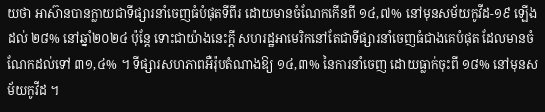យថា អាស៊ានបានក្លាយជាទីផ្សារនាំចេញធំបំផុតទីពីរ ដោយមានចំណែកកើនពី ១៤,៧% នៅមុនសម័យកូវីដ-១៩ ឡើងដល់ ២៨% នៅឆ្នាំ២០២៤ ប៉ុន្តែ ទោះជាយ៉ាងនេះក្ដី សហរដ្ឋអាមេរិកនៅតែជាទីផ្សារនាំចេញធំជាងគេបំផុត ដែលមានចំណែកដល់ទៅ ៣១,៤% ។ ទីផ្សារសហភាពអឺរ៉ុបតំណាងឱ្យ ១៤,៣% នៃការនាំចេញ ដោយធ្លាក់ចុះពី ១៨% នៅមុនសម័យកូវីដ ។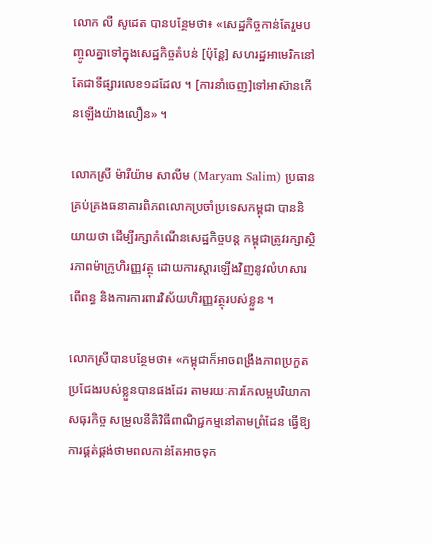លោក លី សូដេត បានបន្ថែមថា៖ «សេដ្ឋកិច្ចកាន់តែរួមបញ្ចូលគ្នាទៅក្នុងសេដ្ឋកិច្ចតំបន់ [ប៉ុន្តែ] សហរដ្ឋអាមេរិកនៅតែជាទីផ្សារលេខ១ដដែល ។ [ការនាំចេញ]ទៅអាស៊ានកើនឡើងយ៉ាងលឿន» ។

លោកស្រី ម៉ារីយ៉ាម សាលីម (Maryam Salim) ប្រធានគ្រប់គ្រងធនាគារពិភពលោកប្រចាំប្រទេសកម្ពុជា បាននិយាយថា ដើម្បីរក្សាកំណើនសេដ្ឋកិច្ចបន្ត កម្ពុជាត្រូវរក្សាស្ថិរភាពម៉ាក្រូហិរញ្ញវត្ថុ ដោយការស្ដារឡើងវិញនូវលំហសារពើពន្ធ និងការការពារវិស័យហិរញ្ញវត្ថុរបស់ខ្លួន ។

លោកស្រីបានបន្ថែមថា៖ «កម្ពុជាក៏អាចពង្រឹងភាពប្រកួតប្រជែងរបស់ខ្លួនបានផងដែរ តាមរយៈការកែលម្អបរិយាកាសធុរកិច្ច សម្រួលនីតិវិធីពាណិជ្ជកម្មនៅតាមព្រំដែន ធ្វើឱ្យការផ្គត់ផ្គង់ថាមពលកាន់តែអាចទុក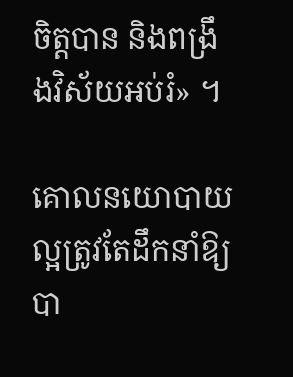ចិត្តបាន និងពង្រឹងវិស័យអប់រំ» ។

គោលនយោបាយល្អត្រូវតែដឹកនាំឱ្យបា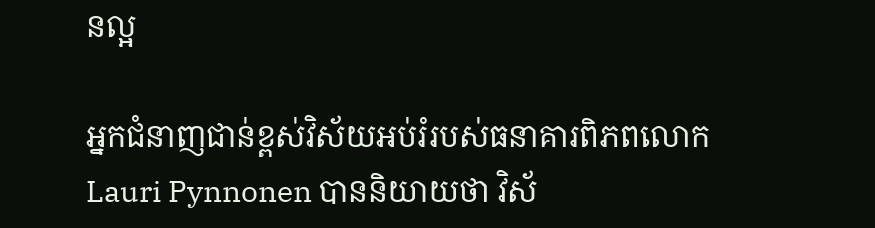នល្អ

អ្នកជំនាញជាន់ខ្ពស់វិស័យអប់រំរបស់ធនាគារពិភពលោក Lauri Pynnonen បាននិយាយថា វិស័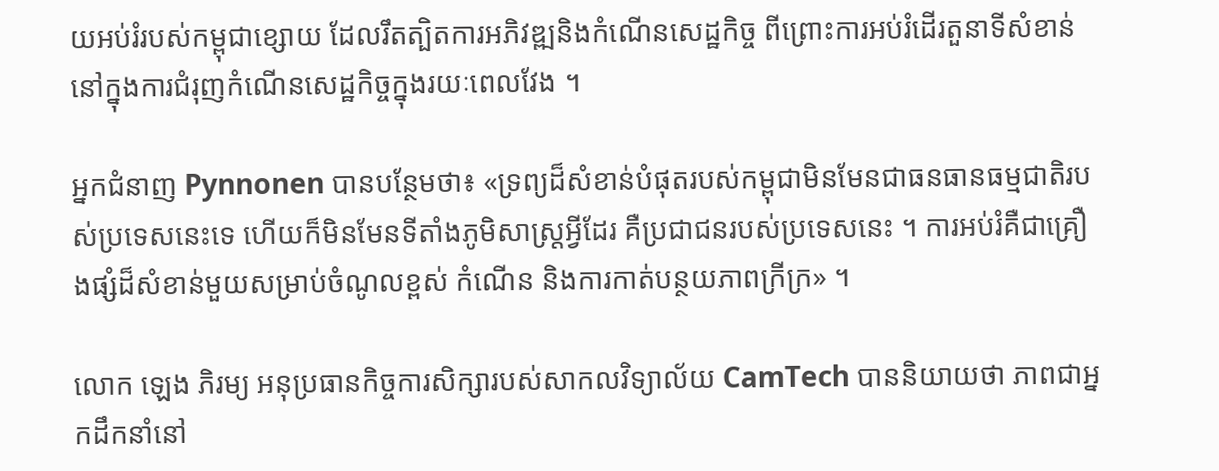យអប់រំរបស់កម្ពុជាខ្សោយ ដែលរឹតត្បិតការអភិវឌ្ឍនិងកំណើនសេដ្ឋកិច្ច ពីព្រោះការអប់រំដើរតួនាទីសំខាន់នៅក្នុងការជំរុញកំណើនសេដ្ឋកិច្ចក្នុងរយៈពេលវែង ។

អ្នកជំនាញ Pynnonen បានបន្ថែមថា៖ «ទ្រព្យដ៏សំខាន់បំផុតរបស់កម្ពុជាមិនមែនជាធនធានធម្មជាតិរបស់ប្រទេសនេះទេ ហើយក៏មិនមែនទីតាំងភូមិសាស្ត្រអ្វីដែរ គឺប្រជាជនរបស់ប្រទេសនេះ ។ ការអប់រំគឺជាគ្រឿងផ្សំដ៏សំខាន់មួយសម្រាប់ចំណូលខ្ពស់ កំណើន និងការកាត់បន្ថយភាពក្រីក្រ» ។

លោក ឡេង ភិរម្យ អនុប្រធានកិច្ចការសិក្សារបស់សាកលវិទ្យាល័យ CamTech បាននិយាយថា ភាពជាអ្នកដឹកនាំនៅ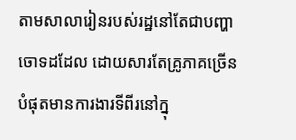តាមសាលារៀនរបស់រដ្ឋនៅតែជាបញ្ហាចោទដដែល ដោយសារតែគ្រូភាគច្រើនបំផុតមានការងារទីពីរនៅក្នុ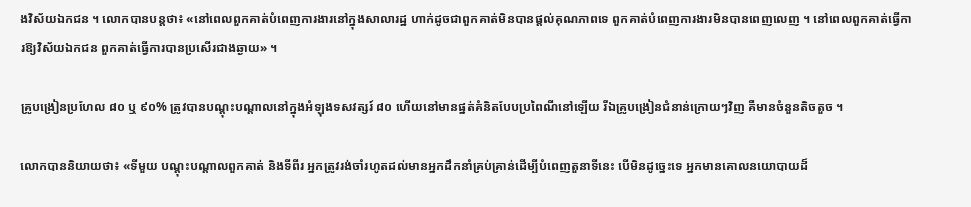ងវិស័យឯកជន ។ លោកបានបន្តថា៖ «នៅពេលពួកគាត់បំពេញការងារនៅក្នុងសាលារដ្ឋ ហាក់ដូចជាពួកគាត់មិនបានផ្ដល់គុណភាពទេ ពួកគាត់បំពេញការងារមិនបានពេញលេញ ។ នៅពេលពួកគាត់ធ្វើការឱ្យវិស័យឯកជន ពួកគាត់ធ្វើការបានប្រសើរជាងឆ្ងាយ» ។

គ្រូបង្រៀនប្រហែល ៨០ ឬ ៩០% ត្រូវបានបណ្ដុះបណ្ដាលនៅក្នុងអំឡុងទសវត្សរ៍ ៨០ ហើយនៅមានផ្នត់គំនិតបែបប្រពៃណីនៅឡើយ រីឯគ្រូបង្រៀនជំនាន់ក្រោយៗវិញ គឺមានចំនួនតិចតួច ។

លោកបាននិយាយថា៖ «ទីមួយ បណ្ដុះបណ្ដាលពួកគាត់ និងទីពីរ អ្នកត្រូវរង់ចាំរហូតដល់មានអ្នកដឹកនាំគ្រប់គ្រាន់ដើម្បីបំពេញតួនាទីនេះ បើមិនដូច្នេះទេ អ្នកមានគោលនយោបាយដ៏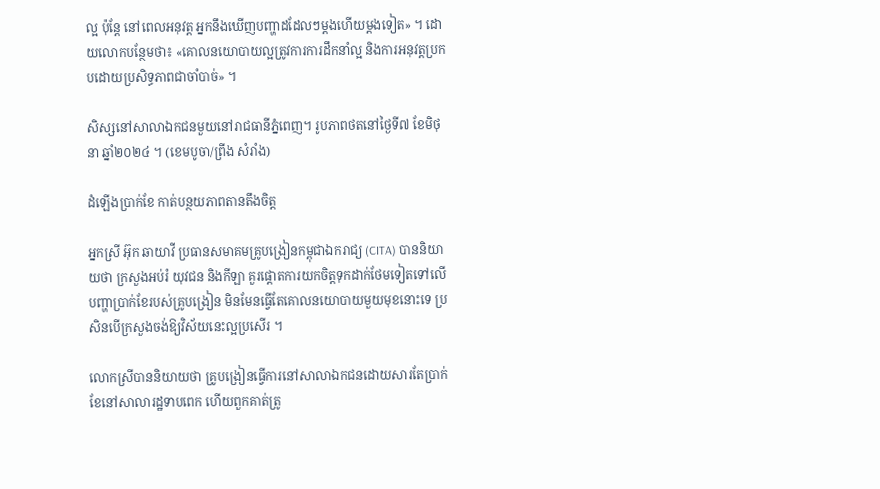ល្អ ប៉ុន្តែ នៅពេលអនុវត្ត អ្នកនឹងឃើញបញ្ហាដដែលៗម្ដងហើយម្ដងទៀត» ។ ដោយលោកបន្ថែមថា៖ «គោលនយោបាយល្អត្រូវការការដឹកនាំល្អ និងការអនុវត្តប្រកបដោយប្រសិទ្ធភាពជាចាំបាច់» ។

សិស្សនៅសាលាឯកជនមួយនៅរាជធានីភ្នំពេញ។ រូបភាពថតនៅថ្ងៃទី៧ ខែមិថុនា ឆ្នាំ២០២៤ ។ (ខេមបូចា/ព្រីង សំរាំង)

ដំឡើងប្រាក់ខែ កាត់បន្ថយភាពតានតឹងចិត្ត

អ្នកស្រី អ៊ុក ឆាយាវី ប្រធានសមាគមគ្រូបង្រៀនកម្ពុជាឯករាជ្យ (CITA) បាននិយាយថា ក្រសួងអប់រំ យុវជន និងកីឡា គួរផ្ដោតការយកចិត្តទុកដាក់ថែមទៀតទៅលើបញ្ហាប្រាក់ខែរបស់គ្រូបង្រៀន មិនមែនធ្វើតែគោលនយោបាយមួយមុខនោះទេ ប្រសិនបើក្រសួងចង់ឱ្យវិស័យនេះល្អប្រសើរ ។

លោកស្រីបាននិយាយថា គ្រូបង្រៀនធ្វើការនៅសាលាឯកជនដោយសារតែប្រាក់ខែនៅសាលារដ្ឋទាបពេក ហើយពួកគាត់ត្រូ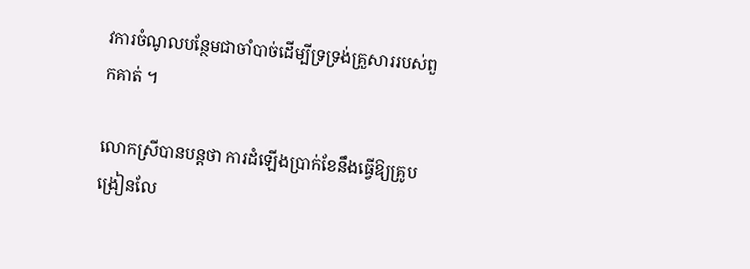វការចំណូលបន្ថែមជាចាំបាច់ដើម្បីទ្រទ្រង់គ្រួសាររបស់ពួកគាត់ ។

លោកស្រីបានបន្តថា ការដំឡើងប្រាក់ខែនឹងធ្វើឱ្យគ្រូបង្រៀនលែ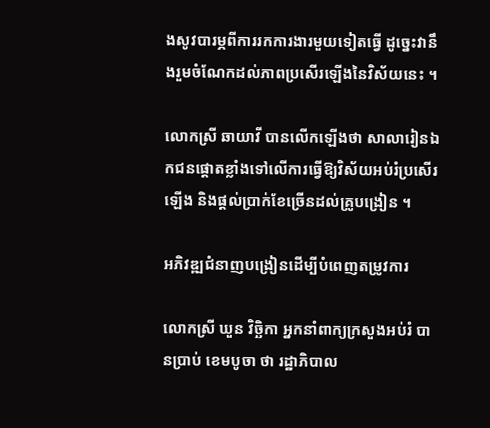ងសូវបារម្ភពីការរកការងារមួយទៀតធ្វើ ដូច្នេះវានឹងរួមចំណែកដល់ភាពប្រសើរឡើងនៃវិស័យនេះ ។

លោកស្រី ឆាយាវី បានលើកឡើងថា សាលារៀនឯកជនផ្ដោតខ្លាំងទៅលើការធ្វើឱ្យវិស័យអប់រំប្រសើរឡើង និងផ្ដល់ប្រាក់ខែច្រើនដល់គ្រូបង្រៀន ។

អភិវឌ្ឍជំនាញបង្រៀនដើម្បីបំពេញតម្រូវការ

លោកស្រី ឃួន វិច្ឆិកា អ្នកនាំពាក្យក្រសួងអប់រំ បានប្រាប់ ខេមបូចា ថា រដ្ឋាភិបាល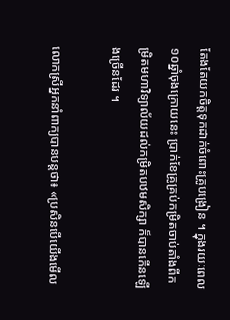តែងតែយកចិត្តទុកដាក់ចំពោះគ្រូបង្រៀន ។ ក្នុងរយៈពេល ១០ឆ្នាំចុងក្រោយនេះ ប្រាក់ខែគ្រូគ្រប់កម្រិតចាប់តាំងពីកម្រិតមហាវិទ្យាល័យដល់កម្រិតបឋមសិក្សា ក៏បានកើនឡើងច្រើនដែរ ។

លោកស្រីអ្នកនាំពាក្យបានបន្តថា៖ «ប្រសិនបើយើងមើល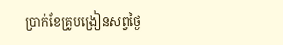ប្រាក់ខែគ្រូបង្រៀនសព្វថ្ងៃ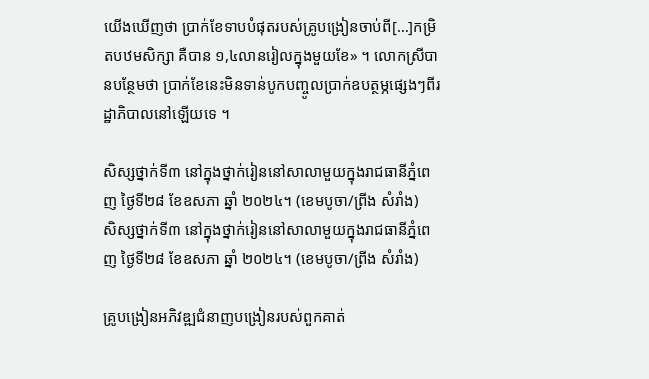យើងឃើញថា ប្រាក់ខែទាបបំផុតរបស់គ្រូបង្រៀនចាប់ពី[…]កម្រិតបឋមសិក្សា គឺបាន ១,៤លានរៀលក្នុងមួយខែ» ។ លោកស្រីបានបន្ថែមថា ប្រាក់ខែនេះមិនទាន់បូកបញ្ចូលប្រាក់ឧបត្ថម្ភផ្សេងៗពីរដ្ឋាភិបាលនៅឡើយទេ ។

សិស្សថ្នាក់ទី៣ នៅក្នុងថ្នាក់រៀននៅសាលាមួយក្នុងរាជធានីភ្នំពេញ ថ្ងៃទី២៨ ខែឧសភា ឆ្នាំ ២០២៤។ (ខេមបូចា/ព្រីង សំរាំង)
សិស្សថ្នាក់ទី៣ នៅក្នុងថ្នាក់រៀននៅសាលាមួយក្នុងរាជធានីភ្នំពេញ ថ្ងៃទី២៨ ខែឧសភា ឆ្នាំ ២០២៤។ (ខេមបូចា/ព្រីង សំរាំង)

គ្រូបង្រៀនអភិវឌ្ឍជំនាញបង្រៀនរបស់ពួកគាត់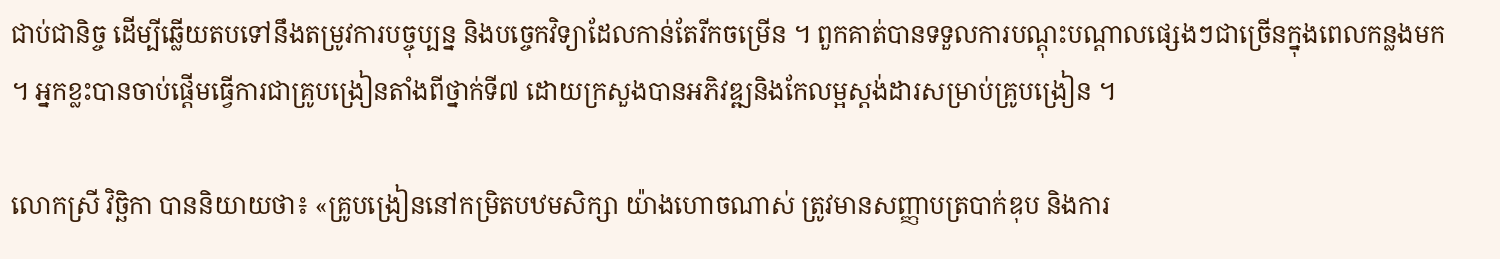ជាប់ជានិច្ច ដើម្បីឆ្លើយតបទៅនឹងតម្រូវការបច្ចុប្បន្ន និងបច្ចេកវិទ្យាដែលកាន់តែរីកចម្រើន ។ ពួកគាត់បានទទួលការបណ្ដុះបណ្ដាលផ្សេងៗជាច្រើនក្នុងពេលកន្លងមក ។ អ្នកខ្លះបានចាប់ផ្ដើមធ្វើការជាគ្រូបង្រៀនតាំងពីថ្នាក់ទី៧ ដោយក្រសួងបានអភិវឌ្ឍនិងកែលម្អស្តង់ដារសម្រាប់គ្រូបង្រៀន ។

លោកស្រី វិច្ឆិកា បាននិយាយថា៖ «គ្រូបង្រៀននៅកម្រិតបឋមសិក្សា យ៉ាងហោចណាស់ ត្រូវមានសញ្ញាបត្របាក់ឌុប និងការ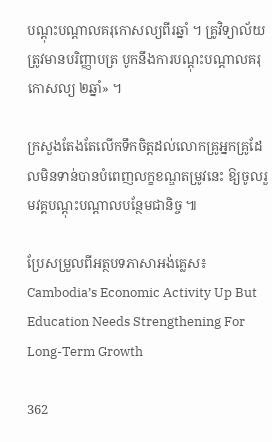បណ្ដុះបណ្ដាលគរុកោសល្យពីរឆ្នាំ ។ គ្រូវិទ្យាល័យត្រូវមានបរិញ្ញាបត្រ បូកនឹងការបណ្ដុះបណ្ដាលគរុកោសល្យ ២ឆ្នាំ» ។

ក្រសួងតែងតែលើកទឹកចិត្តដល់លោកគ្រូអ្នកគ្រូដែលមិនទាន់បានបំពេញលក្ខខណ្ឌតម្រូវនេះ ឱ្យចូលរួមវគ្គបណ្ដុះបណ្ដាលបន្ថែមជានិច្ច ៕

ប្រែសម្រួលពីអត្ថបទភាសាអង់គ្លេស៖ Cambodia’s Economic Activity Up But Education Needs Strengthening For Long-Term Growth

362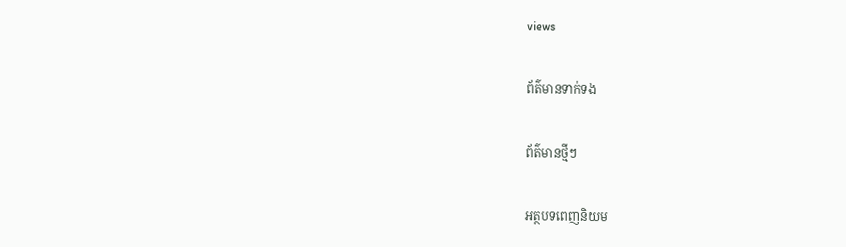views

ព័ត៌មានទាក់ទង

ព័ត៌មានថ្មីៗ

អត្ថបទពេញនិយម